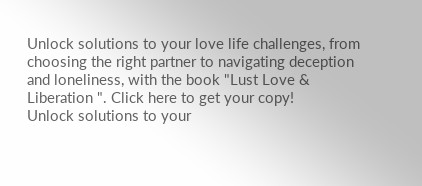Unlock solutions to your love life challenges, from choosing the right partner to navigating deception and loneliness, with the book "Lust Love & Liberation ". Click here to get your copy!
Unlock solutions to your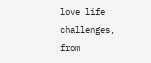love life challenges, from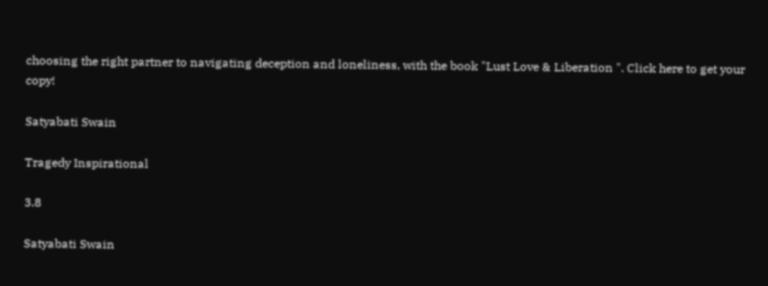choosing the right partner to navigating deception and loneliness, with the book "Lust Love & Liberation ". Click here to get your copy!

Satyabati Swain

Tragedy Inspirational

3.8

Satyabati Swain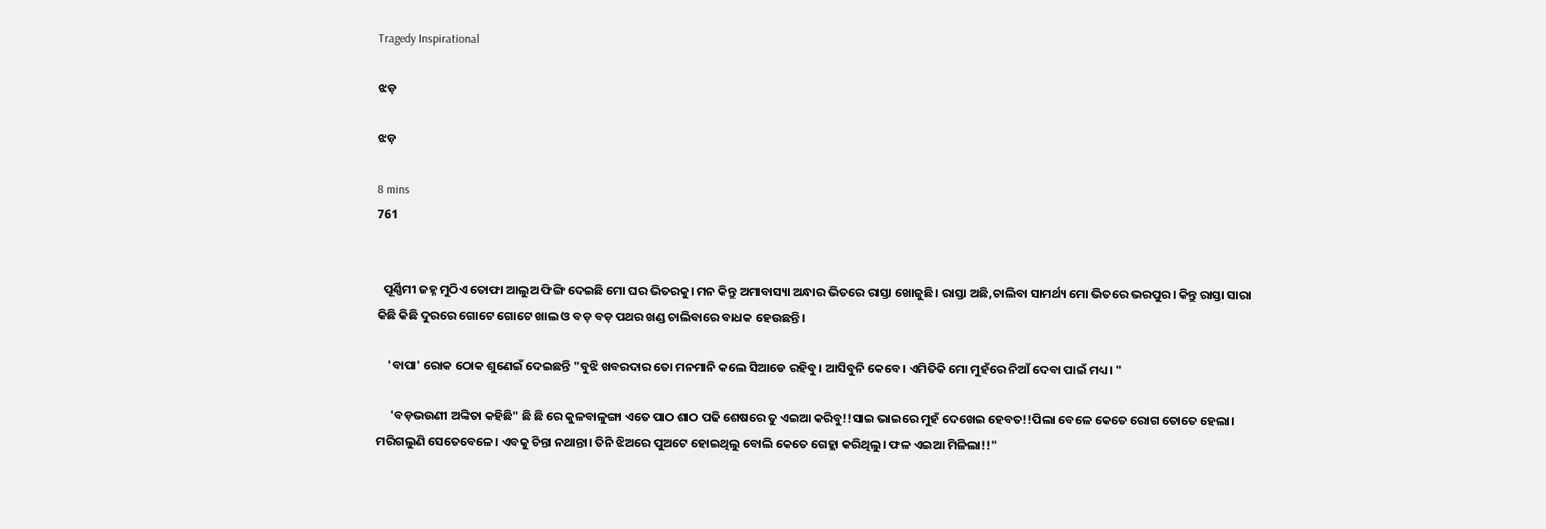Tragedy Inspirational

ଝଡ଼

ଝଡ଼

8 mins
761


  ପୂର୍ଣ୍ଣିମୀ ଜହ୍ନ ମୁଠିଏ ତୋଫା ଆଲୁଅ ଫିଙ୍ଗି ଦେଇଛି ମୋ ଘର ଭିତରକୁ। ମନ କିନ୍ତୁ ଅମାବାସ୍ୟା ଅନ୍ଧାର ଭିତରେ ରାସ୍ତା ଖୋଜୁଛି। ରାସ୍ତା ଅଛି,ଚାଲିବା ସାମର୍ଥ୍ୟ ମୋ ଭିତରେ ଭରପୁର। କିନ୍ତୁ ରାସ୍ତା ସାରା କିଛି କିଛି ଦୁରରେ ଗୋଟେ ଗୋଟେ ଖାଲ ଓ ବଡ଼ ବଡ଼ ପଥର ଖଣ୍ଡ ଚାଲିବାରେ ବାଧକ ହେଉଛନ୍ତି।

    'ବାପା' ରୋକ ଠୋକ ଶୁଣେଇଁ ଦେଇଛନ୍ତି "ବୁଝି ଖବରଦାର ତୋ ମନମାନି କଲେ ସିଆଡେ ରହିବୁ। ଆସିବୁନି କେବେ। ଏମିତିକି ମୋ ମୁହଁରେ ନିଆଁ ଦେବା ପାଇଁ ମଧ୍ୟ। "

     'ବଡ଼ଭଉଣୀ ଅଙ୍କିତା କହିଛି" ଛି ଛି ରେ କୁଳବାଳୁଙ୍ଗା ଏତେ ପାଠ ଶାଠ ପଢି ଶେଷରେ ତୁ ଏଇଆ କରିବୁ!!ସାଇ ଭାଇରେ ମୁହଁ ଦେଖେଇ ହେବତ!!ପିଲା ବେଳେ କେତେ ରୋଗ ତୋତେ ହେଲା। ମରିଗଲୁଣି ସେତେବେଳେ। ଏବକୁ ଚିନ୍ତା ନଥାନ୍ତା। ତିନି ଝିଅରେ ପୁଅଟେ ହୋଇଥିଲୁ ବୋଲି କେତେ ଗେହ୍ଲା କରିଥିଲୁ। ଫଳ ଏଇଆ ମିଳିଲା!!"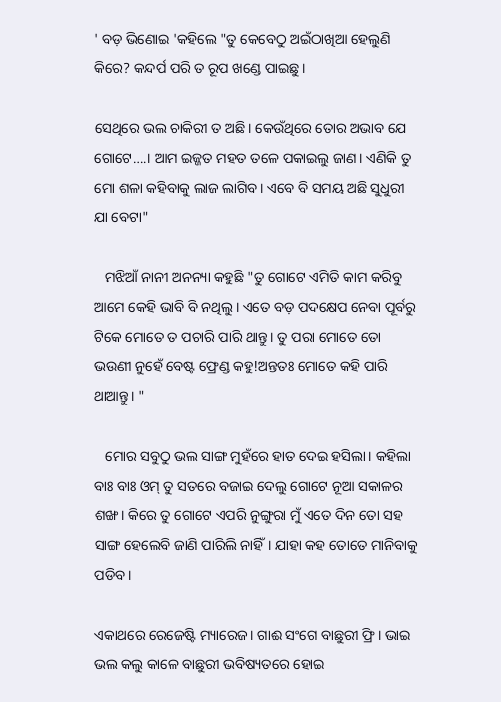' ବଡ଼ ଭିଣୋଇ 'କହିଲେ "ତୁ କେବେଠୁ ଅଇଁଠାଖିଆ ହେଲୁଣି କିରେ? କନ୍ଦର୍ପ ପରି ତ ରୂପ ଖଣ୍ଡେ ପାଇଛୁ।

ସେଥିରେ ଭଲ ଚାକିରୀ ତ ଅଛି। କେଉଁଥିରେ ତୋର ଅଭାବ ଯେ ଗୋଟେ….। ଆମ ଇଜ୍ଜତ ମହତ ତଳେ ପକାଇଲୁ ଜାଣ। ଏଣିକି ତୁ ମୋ ଶଳା କହିବାକୁ ଲାଜ ଲାଗିବ। ଏବେ ବି ସମୟ ଅଛି ସୁଧୁରୀ ଯା ବେଟା"

   ମଝିଆଁ ନାନୀ ଅନନ୍ୟା କହୁଛି "ତୁ ଗୋଟେ ଏମିତି କାମ କରିବୁ ଆମେ କେହି ଭାବି ବି ନଥିଲୁ। ଏତେ ବଡ଼ ପଦକ୍ଷେପ ନେବା ପୂର୍ବରୁ ଟିକେ ମୋତେ ତ ପଚାରି ପାରି ଥାନ୍ତୁ। ତୁ ପରା ମୋତେ ତୋ ଭଉଣୀ ନୁହେଁ ବେଷ୍ଟ ଫ୍ରେଣ୍ଡ କହୁ!ଅନ୍ତତଃ ମୋତେ କହି ପାରି ଥାଆନ୍ତୁ। "

   ମୋର ସବୁଠୁ ଭଲ ସାଙ୍ଗ ମୁହଁରେ ହାତ ଦେଇ ହସିଲା। କହିଲା ବାଃ ବାଃ ଓମ୍ ତୁ ସତରେ ବଜାଇ ଦେଲୁ ଗୋଟେ ନୂଆ ସକାଳର ଶଙ୍ଖ। କିରେ ତୁ ଗୋଟେ ଏପରି ନୁଙ୍ଗୁରା ମୁଁ ଏତେ ଦିନ ତୋ ସହ ସାଙ୍ଗ ହେଲେବି ଜାଣି ପାରିଲି ନାହିଁ। ଯାହା କହ ତୋତେ ମାନିବାକୁ ପଡିବ।

ଏକାଥରେ ରେଜେଷ୍ଟି ମ୍ୟାରେଜ। ଗାଈ ସଂଗେ ବାଛୁରୀ ଫ୍ରି। ଭାଇ ଭଲ କଲୁ କାଳେ ବାଛୁରୀ ଭବିଷ୍ୟତରେ ହୋଇ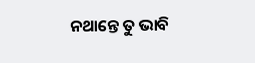ନଥାନ୍ତେ ତୁ ଭାବି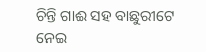ଚିନ୍ତି ଗାଈ ସହ ବାଛୁରୀଟେ ନେଇ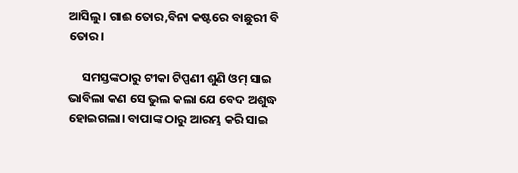ଆସିଲୁ। ଗାଈ ତୋର,ବିନା କଷ୍ଟରେ ବାଛୁରୀ ବି ତୋର।

     ସମସ୍ତଙ୍କଠାରୁ ଟୀକା ଟିପ୍ପଣୀ ଶୁଣି ଓମ୍ ସାଇ ଭାବିଲା କଣ ସେ ଭୁଲ କଲା ଯେ ବେଦ ଅଶୁଦ୍ଧ ହୋଇଗଲା। ବାପାଙ୍କ ଠାରୁ ଆରମ୍ଭ କରି ସାଇ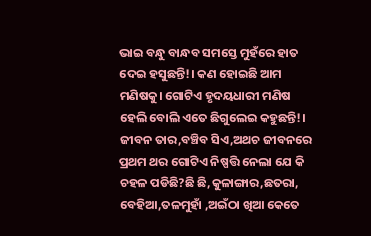ଭାଇ ବନ୍ଧୁ ବାନ୍ଧବ ସମସ୍ତେ ମୁହଁରେ ହାତ ଦେଇ ହସୁଛନ୍ତି!। କଣ ହୋଇଛି ଆମ ମଣିଷକୁ। ଗୋଟିଏ ହୃଦୟଧାରୀ ମଣିଷ ହେଲି ବୋଲି ଏତେ ଛିଗୁଲେଇ କହୁଛନ୍ତି!। ଜୀବନ ତାର,ବଞ୍ଚିବ ସିଏ,ଅଥଚ ଜୀବନରେ ପ୍ରଥମ ଥର ଗୋଟିଏ ନିଷ୍ପତ୍ତି ନେଲା ଯେ କି ଚହଳ ପଡିଛି?ଛି ଛି,କୁଳାଙ୍ଗାର,ଛତରା, ବେହିଆ,ତଳମୁହାଁ ,ଅଇଁଠା ଖିଆ କେତେ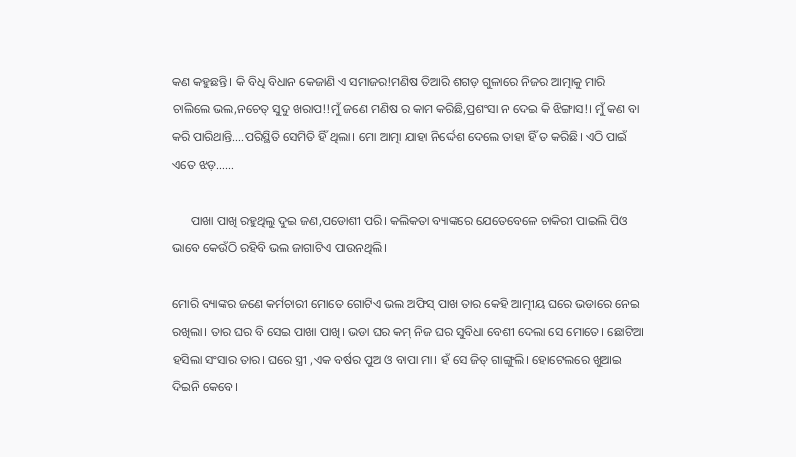କଣ କହୁଛନ୍ତି। କି ବିଧି ବିଧାନ କେଜାଣି ଏ ସମାଜର!ମଣିଷ ତିଆରି ଶଗଡ଼ ଗୁଳାରେ ନିଜର ଆତ୍ମାକୁ ମାରି ଚାଲିଲେ ଭଲ,ନଚେତ୍ ସୁଦୁ ଖରାପ!!ମୁଁ ଜଣେ ମଣିଷ ର କାମ କରିଛି,ପ୍ରଶଂସା ନ ଦେଇ କି ଝିଙ୍ଗାସ!। ମୁଁ କଣ ବା କରି ପାରିଥାନ୍ତି….ପରିସ୍ଥିତି ସେମିତି ହିଁ ଥିଲା। ମୋ ଆତ୍ମା ଯାହା ନିର୍ଦ୍ଦେଶ ଦେଲେ ତାହା ହିଁ ତ କରିଛି। ଏଠି ପାଇଁ ଏତେ ଝଡ଼……

      ପାଖା ପାଖି ରହୁଥିଲୁ ଦୁଇ ଜଣ,ପଡୋଶୀ ପରି। କଲିକତା ବ୍ୟାଙ୍କରେ ଯେତେବେଳେ ଚାକିରୀ ପାଇଲି ପିଓ ଭାବେ କେଉଁଠି ରହିବି ଭଲ ଜାଗାଟିଏ ପାଉନଥିଲି।

ମୋରି ବ୍ୟାଙ୍କର ଜଣେ କର୍ମଚାରୀ ମୋତେ ଗୋଟିଏ ଭଲ ଅଫିସ୍ ପାଖ ତାର କେହି ଆତ୍ମୀୟ ଘରେ ଭଡାରେ ନେଇ ରଖିଲା। ତାର ଘର ବି ସେଇ ପାଖା ପାଖି। ଭଡା ଘର କମ୍ ନିଜ ଘର ସୁବିଧା ବେଶୀ ଦେଲା ସେ ମୋତେ। ଛୋଟିଆ ହସିଲା ସଂସାର ତାର। ଘରେ ସ୍ତ୍ରୀ ,ଏକ ବର୍ଷର ପୁଅ ଓ ବାପା ମା। ହଁ ସେ ଜିତ୍ ଗାଙ୍ଗୁଲି। ହୋଟେଲରେ ଖୁଆଇ ଦିଇନି କେବେ।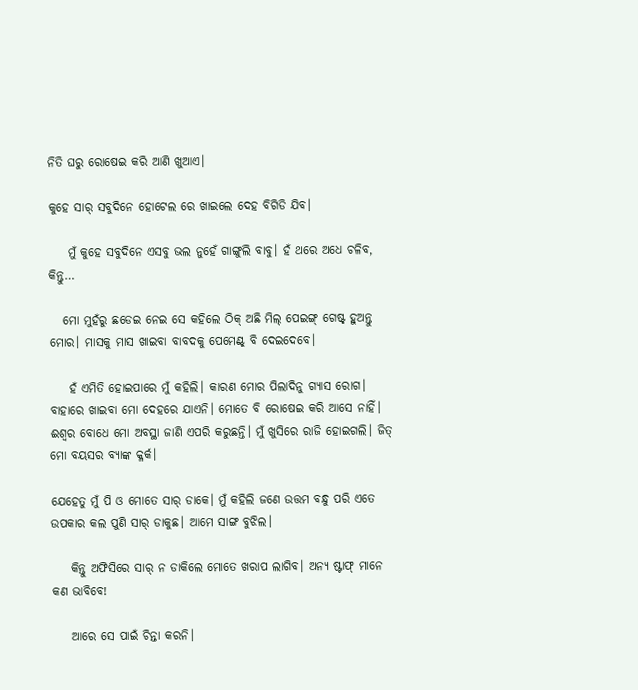ନିତି ଘରୁ ରୋଷେଇ କରି ଆଣି ଖୁଆଏ।

କୁହେ ସାର୍ ସବୁଦିନେ ହୋଟେଲ ରେ ଖାଇଲେ ଦେହ ବିଗିଡି ଯିବ।

    ମୁଁ କୁହେ ସବୁଦିନେ ଏସବୁ ଭଲ ନୁହେଁ ଗାଙ୍ଗୁଲି ବାବୁ। ହଁ ଥରେ ଅଧେ ଚଳିବ, କିନ୍ତୁ…

   ମୋ ମୁହଁରୁ ଛଡେଇ ନେଇ ସେ କହିଲେ ଠିକ୍ ଅଛି ମିଲ୍ ପେଇଙ୍ଗ୍ ଗେଷ୍ଟ୍ ହୁଅନ୍ତୁ ମୋର। ମାସକୁ ମାସ ଖାଇବା ବାବଦକୁ ପେମେଣ୍ଟ୍ ବି ଦେଇଦେବେ।

    ହଁ ଏମିତି ହୋଇପାରେ ମୁଁ କହିଲି। କାରଣ ମୋର ପିଲାଦିନୁ ଗ୍ୟାସ ରୋଗ। ବାହାରେ ଖାଇବା ମୋ ଦେହରେ ଯାଏନି। ମୋତେ ବି ରୋଷେଇ କରି ଆସେ ନାହିଁ। ଈଶ୍ୱର ବୋଧେ ମୋ ଅବସ୍ଥା ଜାଣି ଏପରି କରୁଛନ୍ତି। ମୁଁ ଖୁସିରେ ରାଜି ହୋଇଗଲି। ଜିତ୍ ମୋ ବୟସର ବ୍ୟାଙ୍କ କ୍ଳର୍କ।

ଯେହେତୁ ମୁଁ ପି ଓ ମୋତେ ସାର୍ ଡାକେ। ମୁଁ କହିଲି ଜଣେ ଉତ୍ତମ ବନ୍ଧୁ ପରି ଏତେ ଉପକାର କଲ ପୁଣି ସାର୍ ଡାକୁଛ। ଆମେ ସାଙ୍ଗ ବୁଝିଲ।

    କିନ୍ତୁ ଅଫିସିରେ ସାର୍ ନ ଡାକିଲେ ମୋତେ ଖରାପ ଲାଗିବ। ଅନ୍ୟ ଷ୍ଟାଫ୍ ମାନେ କଣ ଭାବିବେ!

    ଆରେ ସେ ପାଇଁ ଚିନ୍ତା କରନି।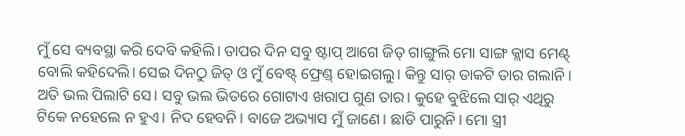ମୁଁ ସେ ବ୍ୟବସ୍ଥା କରି ଦେବି କହିଲି। ତାପର ଦିନ ସବୁ ଷ୍ଟାପ୍ ଆଗେ ଜିତ୍ ଗାଙ୍ଗୁଲି ମୋ ସାଙ୍ଗ କ୍ଲାସ ମେଣ୍ଟ୍ ବୋଲି କହିଦେଲି। ସେଇ ଦିନଠୁ ଜିତ୍ ଓ ମୁଁ ବେଷ୍ଟ୍ ଫ୍ରେଣ୍ଡ୍ ହୋଇଗଲୁ। କିନ୍ତୁ ସାର୍ ଡାକଟି ତାର ଗଲାନି। ଅତି ଭଲ ପିଲାଟି ସେ। ସବୁ ଭଲ ଭିତରେ ଗୋଟାଏ ଖରାପ ଗୁଣ ତାର। କୁହେ ବୁଝିଲେ ସାର୍ ଏଥିରୁ ଟିକେ ନହେଲେ ନ ହୁଏ। ନିଦ ହେବନି। ବାଜେ ଅଭ୍ୟାସ ମୁଁ ଜାଣେ। ଛାଡି ପାରୁନି। ମୋ ସ୍ତ୍ରୀ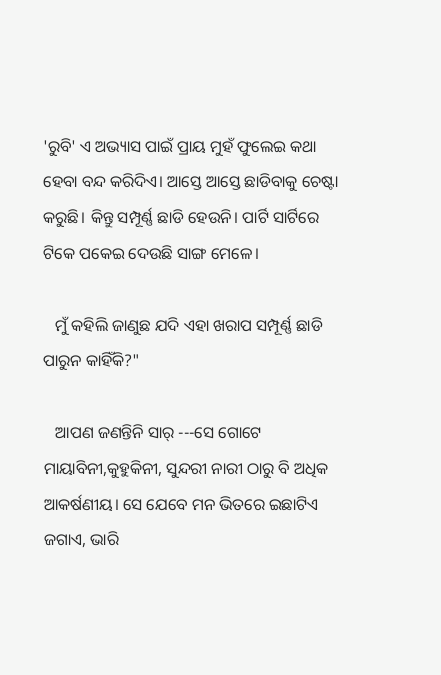'ରୁବି' ଏ ଅଭ୍ୟାସ ପାଇଁ ପ୍ରାୟ ମୁହଁ ଫୁଲେଇ କଥା ହେବା ବନ୍ଦ କରିଦିଏ। ଆସ୍ତେ ଆସ୍ତେ ଛାଡିବାକୁ ଚେଷ୍ଟା କରୁଛି। କିନ୍ତୁ ସମ୍ପୂର୍ଣ୍ଣ ଛାଡି ହେଉନି। ପାର୍ଟି ସାର୍ଟିରେ ଟିକେ ପକେଇ ଦେଉଛି ସାଙ୍ଗ ମେଳେ।

   ମୁଁ କହିଲି ଜାଣୁଛ ଯଦି ଏହା ଖରାପ ସମ୍ପୂର୍ଣ୍ଣ ଛାଡି ପାରୁନ କାହିଁକି?"

   ଆପଣ ଜଣନ୍ତିନି ସାର୍ ---ସେ ଗୋଟେ ମାୟାବିନୀ,କୁହୁକିନୀ, ସୁନ୍ଦରୀ ନାରୀ ଠାରୁ ବି ଅଧିକ ଆକର୍ଷଣୀୟ। ସେ ଯେବେ ମନ ଭିତରେ ଇଛାଟିଏ ଜଗାଏ, ଭାରି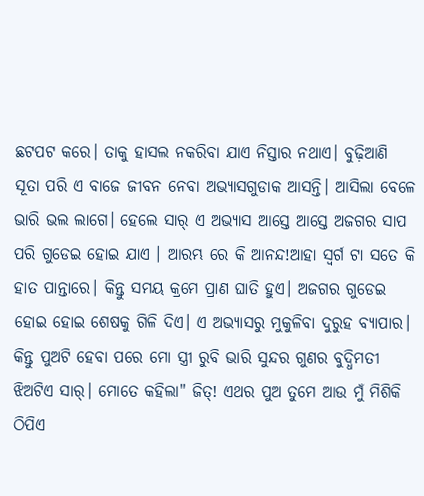ଛଟପଟ କରେ। ତାକୁ ହାସଲ ନକରିବା ଯାଏ ନିସ୍ତାର ନଥାଏ। ବୁଢ଼ିଆଣି ସୂତା ପରି ଏ ବାଜେ ଜୀବନ ନେବା ଅଭ୍ୟାସଗୁଡାକ ଆସନ୍ତି। ଆସିଲା ବେଳେ ଭାରି ଭଲ ଲାଗେ। ହେଲେ ସାର୍ ଏ ଅଭ୍ୟାସ ଆସ୍ତେ ଆସ୍ତେ ଅଜଗର ସାପ ପରି ଗୁଡେଇ ହୋଇ ଯାଏ । ଆରମ୍ଭ ରେ କି ଆନନ୍ଦ!ଆହା ସ୍ୱର୍ଗ ଟା ସତେ କି ହାତ ପାନ୍ତାରେ। କିନ୍ତୁ ସମୟ କ୍ରମେ ପ୍ରାଣ ଘାତି ହୁଏ। ଅଜଗର ଗୁଡେଇ ହୋଇ ହୋଇ ଶେଷକୁ ଗିଳି ଦିଏ। ଏ ଅଭ୍ୟାସରୁ ମୁକୁଳିବା ଦୁରୁହ ବ୍ୟାପାର। କିନ୍ତୁ ପୁଅଟି ହେବା ପରେ ମୋ ସ୍ତ୍ରୀ ରୁବି ଭାରି ସୁନ୍ଦର ଗୁଣର ବୁଦ୍ଧିମତୀ ଝିଅଟିଏ ସାର୍। ମୋତେ କହିଲା" ଜିତ୍! ଏଥର ପୁଅ ତୁମେ ଆଉ ମୁଁ ମିଶିକି ଠିପିଏ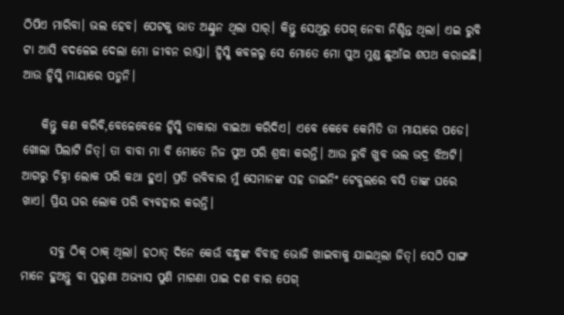ଠିପିଏ ମାରିବା। ଭଲ ହେବ। ପେଟକୁ ଭାତ ଅଣ୍ଟୁନ ଥିଲା ସାର୍। କିନ୍ତୁ ସେଥିରୁ ପେଗ୍ ନେବା ନିଶ୍ଚିନ୍ତ ଥିଲା। ଏଇ ରୁବି ଟା ଆସି ବଦଳେଇ ଦେଲା ମୋ ଜୀବନ ରାସ୍ତା। ହ୍ୱିସ୍କି କବଳରୁ ସେ ମୋତେ ମୋ ପୁଅ ମୁଣ୍ଡ ଛୁଆଁଇ ଶପଥ କରାଇଛି। ଆଉ ହ୍ୱିସ୍କି ମାୟାରେ ପଡୁନି।

    କିନ୍ତୁ କଣ କରିବି,ବେଳେବେଳେ ହ୍ୱିସ୍କି ଡାକାରା ବାଇଆ କରିଦିଏ। ଏବେ କେବେ କେମିତି ତା ମାୟାରେ ପଡେ। ଖୋଲା ପିଲାଟି ଜିତ୍। ତା ବାବା ମା ବି ମୋତେ ନିଜ ପୁଅ ପରି ଶ୍ରଦ୍ଧା କରନ୍ତି। ଆଉ ରୁବି ଖୁବ ଭଲ ଭଦ୍ର ଝିଅଟି। ଆଗରୁ ଚିହ୍ନା ଲୋକ ପରି କଥା ହୁଏ। ପ୍ରତି ରବିବାର ମୁଁ ସେମାନଙ୍କ ସହ ଡାଇନିଂ ଟେବୁଲରେ ବସି ତାଙ୍କ ଘରେ ଖାଏ। ପ୍ରିୟ ଘର ଲୋକ ପରି ବ୍ୟବହାର କରନ୍ତି।

      ସବୁ ଠିକ୍ ଠାକ୍ ଥିଲା। ହଠାତ୍ ଦିନେ କେଉଁ ବନ୍ଧୁଙ୍କ ବିବାହ ଭୋଜି ଖାଇବାକୁ ଯାଇଥିଲା ଜିତ୍। ସେଠି ସାଙ୍ଗ ମାନେ ହୁଅନ୍ତୁ ବା ପୁରୁଣା ଅଭ୍ୟାସ ପୁଣି ମାଗଣା ପାଇ ଦଶ ବାର ପେଗ୍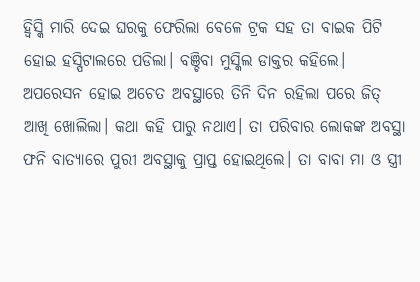ହ୍ୱିସ୍କି ମାରି ଦେଇ ଘରକୁ ଫେରିଲା ବେଳେ ଟ୍ରକ ସହ ତା ବାଇକ ପିଟି ହୋଇ ହସ୍ପିଟାଲରେ ପଡିଲା। ବଞ୍ଚିବା ମୁସ୍କିଲ ଡାକ୍ତର କହିଲେ। ଅପରେସନ ହୋଇ ଅଚେତ ଅବସ୍ଥାରେ ତିନି ଦିନ ରହିଲା ପରେ ଜିତ୍ ଆଖି ଖୋଲିଲା। କଥା କହି ପାରୁ ନଥାଏ। ତା ପରିବାର ଲୋକଙ୍କ ଅବସ୍ଥା ଫନି ବାତ୍ୟାରେ ପୁରୀ ଅବସ୍ଥାକୁ ପ୍ରାପ୍ତ ହୋଇଥିଲେ। ତା ବାବା ମା ଓ ସ୍ତ୍ରୀ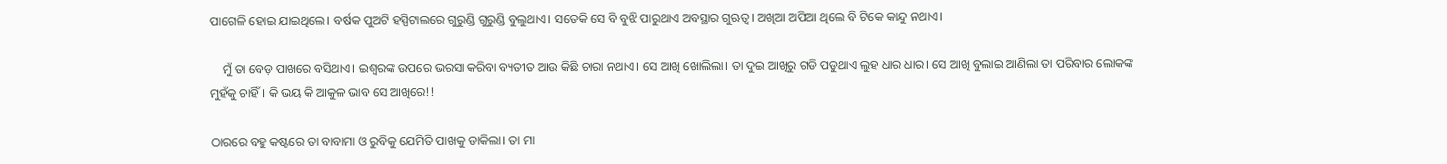ପାଗେଳି ହୋଇ ଯାଇଥିଲେ। ବର୍ଷକ ପୁଅଟି ହସ୍ପିଟାଲରେ ଗୁରୁଣ୍ଡି ଗୁରୁଣ୍ଡି ବୁଲୁଥାଏ। ସତେକି ସେ ବି ବୁଝି ପାରୁଥାଏ ଅବସ୍ଥାର ଗୁଋତ୍ୱ। ଅଖିଆ ଅପିଆ ଥିଲେ ବି ଟିକେ କାନ୍ଦୁ ନଥାଏ।

    ମୁଁ ତା ବେଡ଼ ପାଖରେ ବସିଥାଏ। ଇଶ୍ୱରଙ୍କ ଉପରେ ଭରସା କରିବା ବ୍ୟତୀତ ଆଉ କିଛି ଚାରା ନଥାଏ। ସେ ଆଖି ଖୋଲିଲା। ତା ଦୁଇ ଆଖିରୁ ଗଡି ପଡୁଥାଏ ଲୁହ ଧାର ଧାର। ସେ ଆଖି ବୁଲାଇ ଆଣିଲା ତା ପରିବାର ଲୋକଙ୍କ ମୁହଁକୁ ଚାହିଁ । କି ଭୟ କି ଆକୁଳ ଭାବ ସେ ଆଖିରେ!!

ଠାରରେ ବହୁ କଷ୍ଟରେ ତା ବାବାମା ଓ ରୁବିକୁ ଯେମିତି ପାଖକୁ ଡାକିଲା। ତା ମା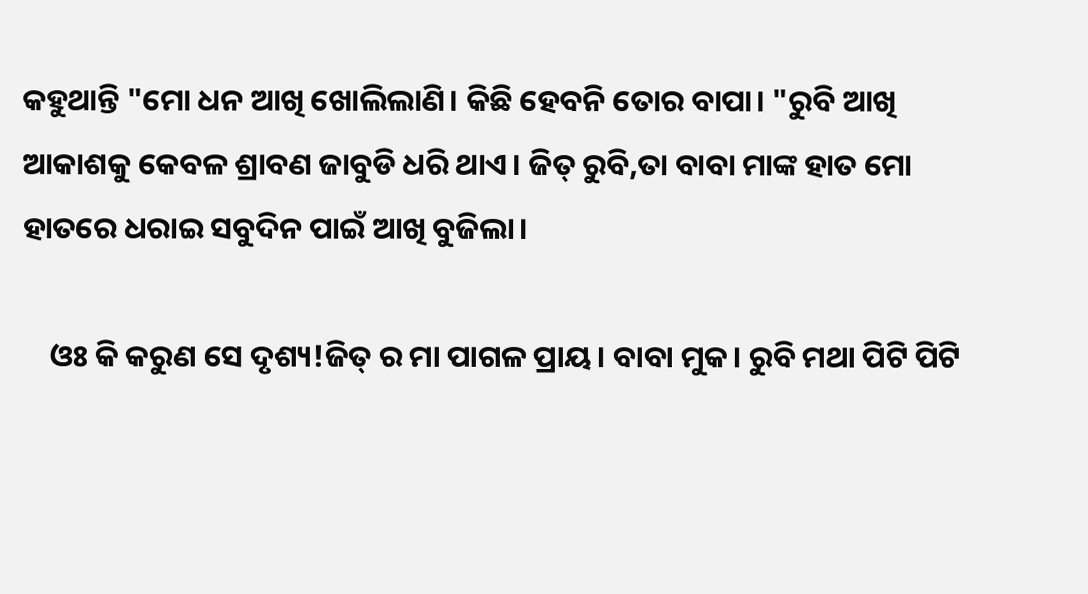କହୁଥାନ୍ତି "ମୋ ଧନ ଆଖି ଖୋଲିଲାଣି। କିଛି ହେବନି ତୋର ବାପା। "ରୁବି ଆଖି ଆକାଶକୁ କେବଳ ଶ୍ରାବଣ ଜାବୁଡି ଧରି ଥାଏ। ଜିତ୍ ରୁବି,ତା ବାବା ମାଙ୍କ ହାତ ମୋ ହାତରେ ଧରାଇ ସବୁଦିନ ପାଇଁ ଆଖି ବୁଜିଲା।

    ଓଃ କି କରୁଣ ସେ ଦୃଶ୍ୟ!ଜିତ୍ ର ମା ପାଗଳ ପ୍ରାୟ। ବାବା ମୁକ। ରୁବି ମଥା ପିଟି ପିଟି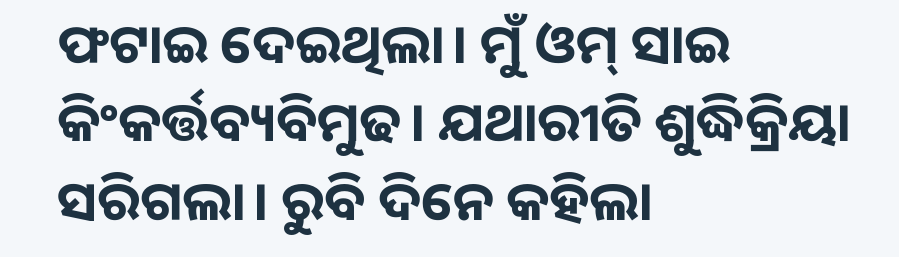ଫଟାଇ ଦେଇଥିଲା। ମୁଁ ଓମ୍ ସାଇ କିଂକର୍ତ୍ତବ୍ୟବିମୁଢ। ଯଥାରୀତି ଶୁଦ୍ଧିକ୍ରିୟା ସରିଗଲା। ରୁବି ଦିନେ କହିଲା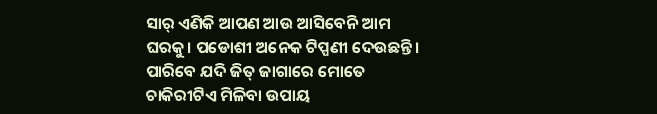ସାର୍ ଏଣିକି ଆପଣ ଆଉ ଆସିବେନି ଆମ ଘରକୁ। ପଡୋଶୀ ଅନେକ ଟିପ୍ପଣୀ ଦେଉଛନ୍ତି। ପାରିବେ ଯଦି ଜିତ୍ ଜାଗାରେ ମୋତେ ଚାକିରୀଟିଏ ମିଳିବା ଉପାୟ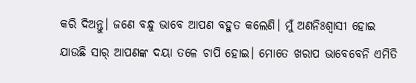କରି ଦିଅନ୍ତୁ। ଜଣେ ବନ୍ଧୁ ଭାବେ ଆପଣ ବହୁତ କଲେଣି। ମୁଁ ଅଣନିଃଶ୍ୱାସୀ ହୋଇ ଯାଉଛି ସାର୍ ଆପଣଙ୍କ ଦୟା ତଳେ ଚାପି ହୋଇ। ମୋତେ ଖରାପ ଭାବେବେନି ଏମିତି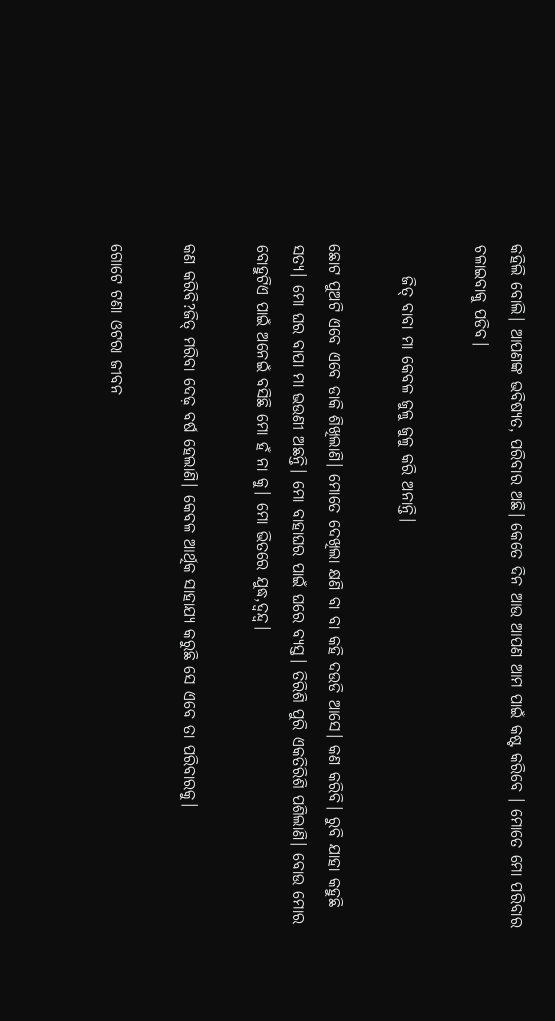କହିଲି ବୋଲି। ଆପଣଙ୍କ ଭବିଷ୍ୟତ, ପରିବାର ଅଛି। କେତେ ଦିନ ଆଉ ଆପଣ ଆମ ପାଇଁ କଷ୍ଟ କରିବେ । ମୋତେ ମୋ ପରିବାର ଚଳାଇବାକୁ ପଡିବ।

     ଜିତ୍ ବାବା ମା କେବଳ ଜୁଳୁ ଜୁଳୁ କରି ଅନାନ୍ତି।

ଛୋଟ ପୁଅଟି ଏବେ ଏବେ ଡାକି ଶିଖିଲାଣି। ମୋତେ ଦେଖିଲା କ୍ଷଣି ବା ବା କହି ଦଉଡି ଆସେ। କଣ କରିବି। ରୁବି ଯାହା କହୁଛି ସତ୍ୟ। ମୋ ଘର ବାପା ମା ଭଉଣୀ ଅଛନ୍ତି। ମୋ ବାହାଘର ପାଇଁ ଘରେ ବ୍ୟସ୍ତ। ତିରିଶି ପୁରି ଏକତିରିଶି ପଶିଲାଣି। ବୋଉ ମୋର ବୋହୁଟିଏ ପାଇଁ ଅନେଇଁ ବସିଛି ମୋ ହଁ ନା କୁ। ମୋ ଭିତରେ ଯୁଦ୍ଧ,ଦ୍ଵନ୍ଦ୍ୱ।

କଣ କରିବି?ଜିତ୍ ମରିବା ଦେଢ଼ ବର୍ଷ ହେଲାଣି। କେବଳ ଆର୍ଥିକ ସାହାଯ୍ୟ କରୁଛି ସେ ଏବେ ତା ପରିବାରକୁ।

ଗୋଟେ ଟଣା ଓଟରା ଜୀବନ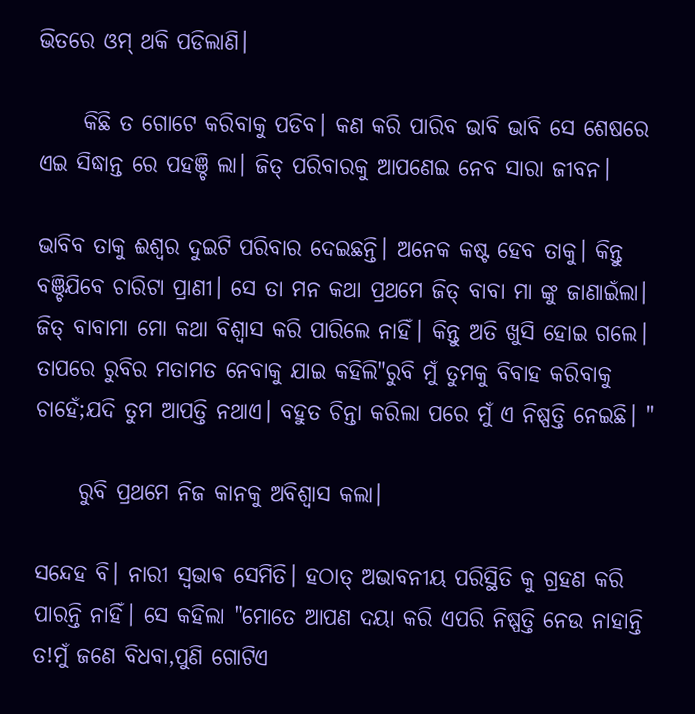ଭିତରେ ଓମ୍ ଥକି ପଡିଲାଣି।

     କିଛି ତ ଗୋଟେ କରିବାକୁ ପଡିବ। କଣ କରି ପାରିବ ଭାବି ଭାବି ସେ ଶେଷରେ ଏଇ ସିଦ୍ଧାନ୍ତ ରେ ପହଞ୍ଚି ଲା। ଜିତ୍ ପରିବାରକୁ ଆପଣେଇ ନେବ ସାରା ଜୀବନ।

ଭାବିବ ତାକୁ ଈଶ୍ୱର ଦୁଇଟି ପରିବାର ଦେଇଛନ୍ତି। ଅନେକ କଷ୍ଟ ହେବ ତାକୁ। କିନ୍ତୁ ବଞ୍ଚିଯିବେ ଚାରିଟା ପ୍ରାଣୀ। ସେ ତା ମନ କଥା ପ୍ରଥମେ ଜିତ୍ ବାବା ମା ଙ୍କୁ ଜାଣାଇଁଲା। ଜିତ୍ ବାବାମା ମୋ କଥା ବିଶ୍ୱାସ କରି ପାରିଲେ ନାହିଁ। କିନ୍ତୁ ଅତି ଖୁସି ହୋଇ ଗଲେ। ତାପରେ ରୁବିର ମତାମତ ନେବାକୁ ଯାଇ କହିଲି"ରୁବି ମୁଁ ତୁମକୁ ବିବାହ କରିବାକୁ ଚାହେଁ;ଯଦି ତୁମ ଆପତ୍ତି ନଥାଏ। ବହୁତ ଚିନ୍ତା କରିଲା ପରେ ମୁଁ ଏ ନିଷ୍ପତ୍ତି ନେଇଛି। "

     ରୁବି ପ୍ରଥମେ ନିଜ କାନକୁ ଅବିଶ୍ୱାସ କଲା।

ସନ୍ଦେହ ବି। ନାରୀ ସ୍ଵଭାଵ ସେମିତି। ହଠାତ୍ ଅଭାବନୀୟ ପରିସ୍ଥିତି କୁ ଗ୍ରହଣ କରି ପାରନ୍ତି ନାହିଁ। ସେ କହିଲା "ମୋତେ ଆପଣ ଦୟା କରି ଏପରି ନିଷ୍ପତ୍ତି ନେଉ ନାହାନ୍ତି ତ!ମୁଁ ଜଣେ ବିଧବା,ପୁଣି ଗୋଟିଏ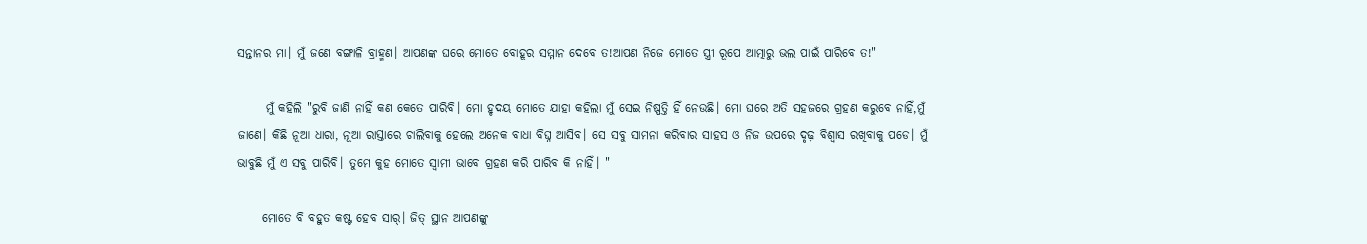ସନ୍ତାନର ମା। ମୁଁ ଜଣେ ବଙ୍ଗାଳି ବ୍ରାହ୍ମଣ। ଆପଣଙ୍କ ଘରେ ମୋତେ ବୋହୂର ସମ୍ମାନ ଦେବେ ତ!ଆପଣ ନିଜେ ମୋତେ ସ୍ତ୍ରୀ ରୂପେ ଆତ୍ମାରୁ ଭଲ ପାଇଁ ପାରିବେ ତ!"

      ମୁଁ କହିଲି "ରୁବି ଜାଣି ନାହିଁ କଣ କେତେ ପାରିବି। ମୋ ହୃଦୟ ମୋତେ ଯାହା କହିଲା ମୁଁ ସେଇ ନିଷ୍ପତ୍ତି ହିଁ ନେଉଛି। ମୋ ଘରେ ଅତି ସହଜରେ ଗ୍ରହଣ କରୁବେ ନାହିଁ,ମୁଁ ଜାଣେ। କିଛି ନୂଆ ଧାରା, ନୂଆ ରାସ୍ତାରେ ଚାଲିବାକୁ ହେଲେ ଅନେକ ବାଧା ବିଘ୍ନ ଆସିବ। ସେ ସବୁ ସାମନା କରିବାର ସାହସ ଓ ନିଜ ଉପରେ ଦୃଢ଼ ବିଶ୍ୱାସ ରଖିବାକୁ ପଡେ। ମୁଁ ଭାବୁଛି ମୁଁ ଏ ସବୁ ପାରିବି। ତୁମେ କୁହ ମୋତେ ସ୍ୱାମୀ ଭାବେ ଗ୍ରହଣ କରି ପାରିବ କି ନାହିଁ। "

     ମୋତେ ବି ବହୁତ କଷ୍ଟ ହେବ ସାର୍। ଜିତ୍ ସ୍ଥାନ ଆପଣଙ୍କୁ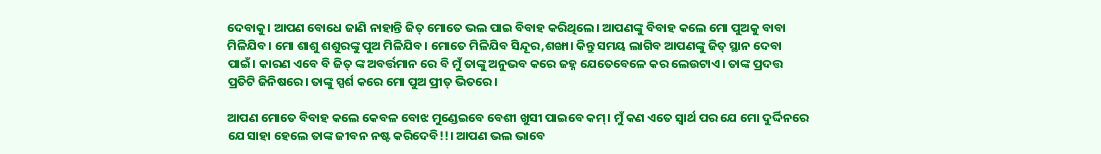ଦେବାକୁ। ଆପଣ ବୋଧେ ଜାଣି ନାହାନ୍ତି ଜିତ୍ ମୋତେ ଭଲ ପାଇ ବିବାହ କରିଥିଲେ। ଆପଣଙ୍କୁ ବିବାହ କଲେ ମୋ ପୁଅକୁ ବାବା ମିଳିଯିବ। ମୋ ଶାଶୁ ଶଶୁରଙ୍କୁ ପୁଅ ମିଳିଯିବ। ମୋତେ ମିଳିଯିବ ସିନ୍ଦୂର,ଶଙ୍ଖା। କିନ୍ତୁ ସମୟ ଲାଗିବ ଆପଣଙ୍କୁ ଜିତ୍ ସ୍ଥାନ ଦେବା ପାଇଁ। କାରଣ ଏବେ ବି ଜିତ୍ ଙ୍କ ଅବର୍ତ୍ତମାନ ରେ ବି ମୁଁ ତାଙ୍କୁ ଅନୁଭବ କରେ ଜହ୍ନ ଯେତେବେଳେ କର ଲେଉଟାଏ। ତାଙ୍କ ପ୍ରଦତ୍ତ ପ୍ରତିଟି ଜିନିଷରେ। ତାଙ୍କୁ ସ୍ପର୍ଶ କରେ ମୋ ପୁଅ ପ୍ରୀତ୍ ଭିତରେ।

ଆପଣ ମୋତେ ବିବାହ କଲେ କେବଳ ବୋଝ ମୁଣ୍ଡେଇବେ ବେଶୀ ଖୁସୀ ପାଇବେ କମ୍। ମୁଁ କଣ ଏତେ ସ୍ୱାର୍ଥ ପର ଯେ ମୋ ଦୁର୍ଦ୍ଦିନରେ ଯେ ସାହା ହେଲେ ତାଙ୍କ ଜୀବନ ନଷ୍ଟ କରିଦେବି!!। ଆପଣ ଭଲ ଭାବେ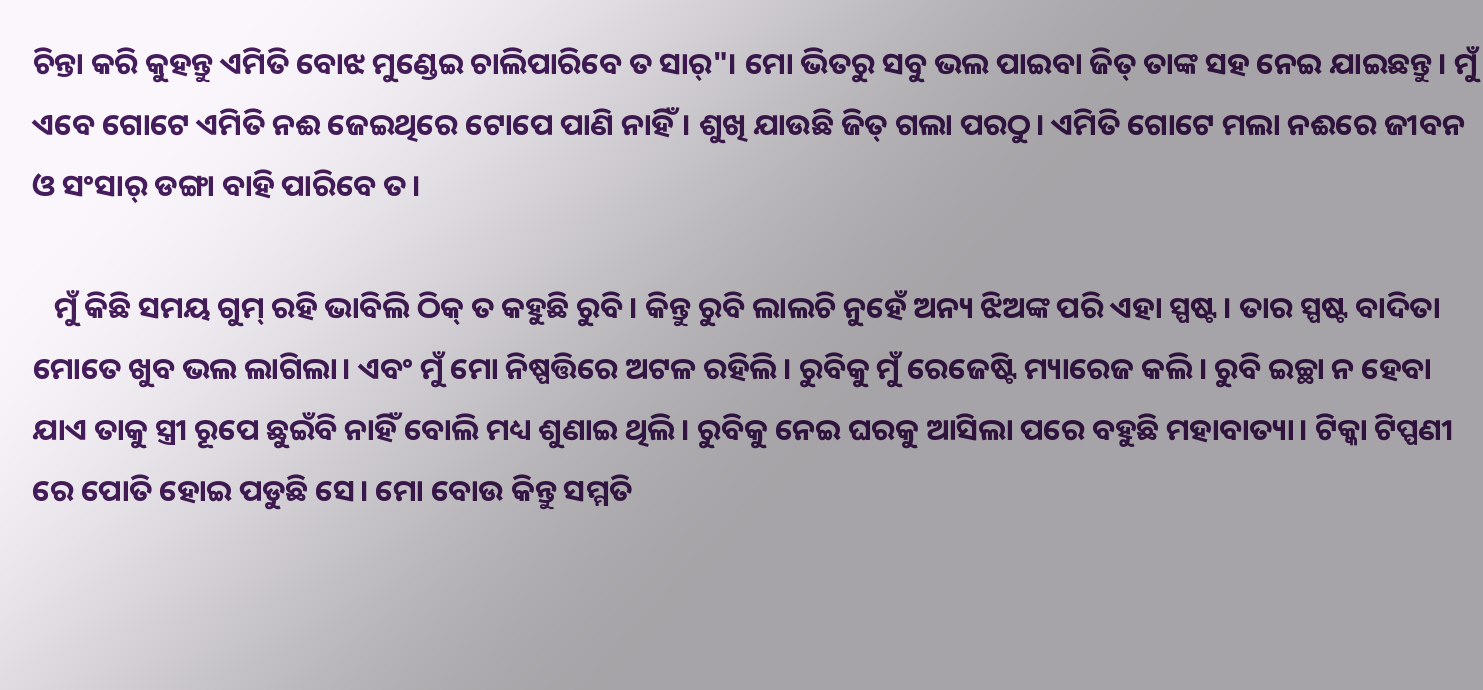ଚିନ୍ତା କରି କୁହନ୍ତୁ ଏମିତି ବୋଝ ମୁଣ୍ଡେଇ ଚାଲିପାରିବେ ତ ସାର୍"। ମୋ ଭିତରୁ ସବୁ ଭଲ ପାଇବା ଜିତ୍ ତାଙ୍କ ସହ ନେଇ ଯାଇଛନ୍ତୁ। ମୁଁ ଏବେ ଗୋଟେ ଏମିତି ନଈ ଜେଇଥିରେ ଟୋପେ ପାଣି ନାହିଁ। ଶୁଖି ଯାଉଛି ଜିତ୍ ଗଲା ପରଠୁ। ଏମିତି ଗୋଟେ ମଲା ନଈରେ ଜୀବନ ଓ ସଂସାର୍ ଡଙ୍ଗା ବାହି ପାରିବେ ତ।

   ମୁଁ କିଛି ସମୟ ଗୁମ୍ ରହି ଭାବିଲି ଠିକ୍ ତ କହୁଛି ରୁବି। କିନ୍ତୁ ରୁବି ଲାଲଚି ନୁହେଁ ଅନ୍ୟ ଝିଅଙ୍କ ପରି ଏହା ସ୍ପଷ୍ଟ। ତାର ସ୍ପଷ୍ଟ ବାଦିତା ମୋତେ ଖୁବ ଭଲ ଲାଗିଲା। ଏବଂ ମୁଁ ମୋ ନିଷ୍ପତ୍ତିରେ ଅଟଳ ରହିଲି। ରୁବିକୁ ମୁଁ ରେଜେଷ୍ଟି ମ୍ୟାରେଜ କଲି। ରୁବି ଇଚ୍ଛା ନ ହେବା ଯାଏ ତାକୁ ସ୍ତ୍ରୀ ରୂପେ ଛୁଇଁବି ନାହିଁ ବୋଲି ମଧ୍ୟ ଶୁଣାଇ ଥିଲି। ରୁବିକୁ ନେଇ ଘରକୁ ଆସିଲା ପରେ ବହୁଛି ମହାବାତ୍ୟା। ଟିକ୍କା ଟିପ୍ପଣୀ ରେ ପୋତି ହୋଇ ପଡୁଛି ସେ। ମୋ ବୋଉ କିନ୍ତୁ ସମ୍ମତି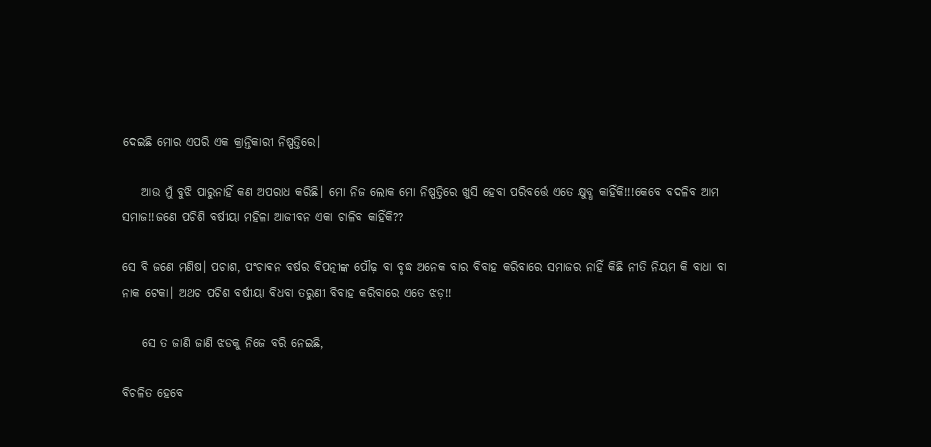ଦେଇଛି ମୋର ଏପରି ଏକ କ୍ରାନ୍ତିକାରୀ ନିଷ୍ପତ୍ତିରେ।

    ଆଉ ମୁଁ ବୁଝି ପାରୁନାହିଁ କଣ ଅପରାଧ କରିଛି। ମୋ ନିଜ ଲୋକ ମୋ ନିଷ୍ପତ୍ତିରେ ଖୁସି ହେବା ପରିବର୍ତ୍ତେ ଏତେ କ୍ଷୁବ୍ଧ କାହିଁକି!!!କେବେ ବଦଳିବ ଆମ ସମାଜ!!ଜଣେ ପଚିଶି ବର୍ଷୀୟା ମହିଳା ଆଜୀବନ ଏକା ଚାଳିବ କାହିଁକି??

ସେ ବି ଜଣେ ମଣିଷ। ପଚାଶ, ପଂଚାଵନ ବର୍ଷର ବିପତ୍ନୀଙ୍କ ପୌଢ଼ ବା ବୃଦ୍ଧ ଅନେକ ବାର ବିବାହ କରିବାରେ ସମାଜର ନାହିଁ କିଛି ନୀତି ନିୟମ କି ବାଧା ବା ନାକ ଟେକା। ଅଥଚ ପଚିଶ ବର୍ଷୀୟା ବିଧବା ତରୁଣୀ ବିବାହ କରିବାରେ ଏତେ ଝଡ଼!!

    ସେ ତ ଜାଣି ଜାଣି ଝଡକୁ ନିଜେ ବରି ନେଇଛି,

ବିଚଳିତ ହେବେ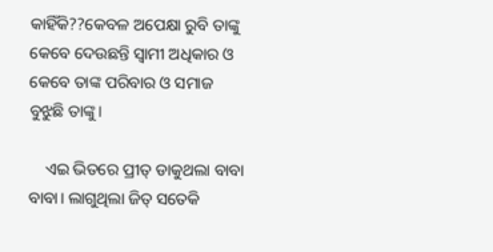କାହିଁକି??କେବଳ ଅପେକ୍ଷା ରୁବି ତାଙ୍କୁ କେବେ ଦେଉଛନ୍ତି ସ୍ୱାମୀ ଅଧିକାର ଓ କେବେ ତାଙ୍କ ପରିବାର ଓ ସମାଜ ବୁଝୁଛି ତାଙ୍କୁ।

    ଏଇ ଭିତରେ ପ୍ରୀତ୍ ଡାକୁଥଲା ବାବା ବାବା। ଲାଗୁଥିଲା ଜିତ୍ ସତେକି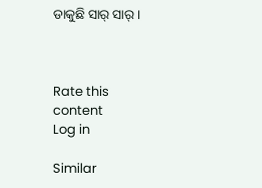ଡାକୁଛି ସାର୍ ସାର୍।



Rate this content
Log in

Similar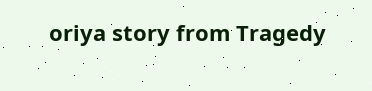oriya story from Tragedy